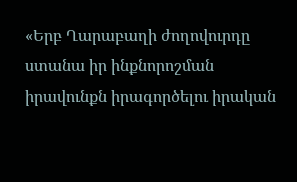«Երբ Ղարաբաղի ժողովուրդը ստանա իր ինքնորոշման իրավունքն իրագործելու իրական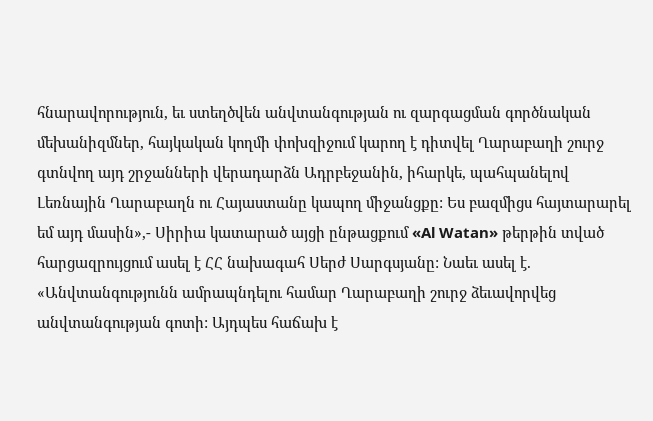հնարավորություն, եւ ստեղծվեն անվտանգության ու զարգացման գործնական մեխանիզմներ, հայկական կողմի փոխզիջում կարող է դիտվել Ղարաբաղի շուրջ գտնվող այդ շրջանների վերադարձն Ադրբեջանին, իհարկե, պահպանելով Լեռնային Ղարաբաղն ու Հայաստանը կապող միջանցքը: Ես բազմիցս հայտարարել եմ այդ մասին»,- Սիրիա կատարած այցի ընթացքում «Al Watan» թերթին տված հարցազրույցում ասել է ՀՀ նախագահ Սերժ Սարգսյանը: Նաեւ ասել է. «Անվտանգությունն ամրապնդելու համար Ղարաբաղի շուրջ ձեւավորվեց անվտանգության գոտի: Այդպես հաճախ է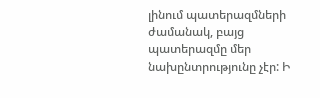լինում պատերազմների ժամանակ, բայց պատերազմը մեր նախընտրությունը չէր: Ի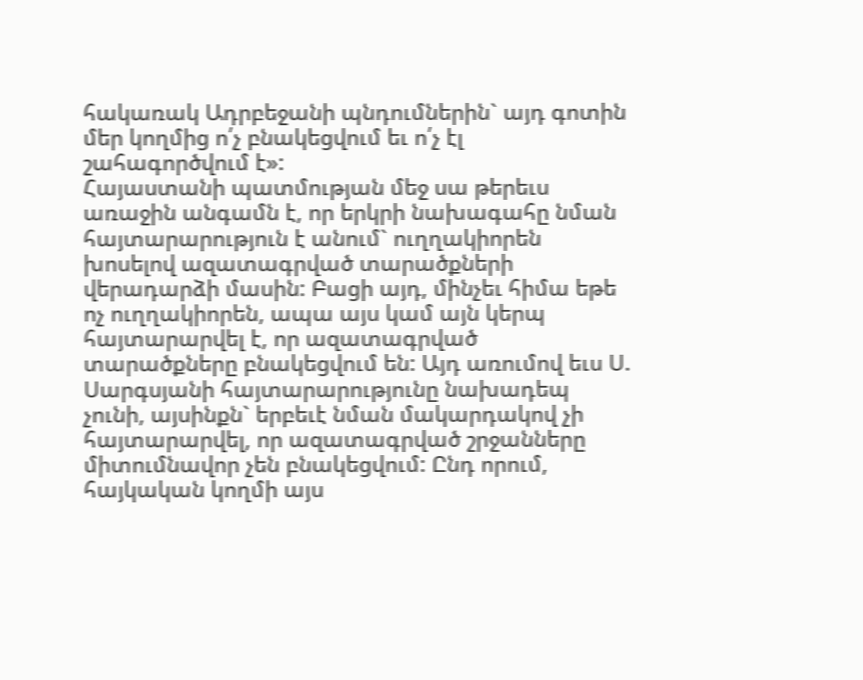հակառակ Ադրբեջանի պնդումներին` այդ գոտին մեր կողմից ո՛չ բնակեցվում եւ ո՛չ էլ շահագործվում է»:
Հայաստանի պատմության մեջ սա թերեւս առաջին անգամն է, որ երկրի նախագահը նման հայտարարություն է անում` ուղղակիորեն խոսելով ազատագրված տարածքների վերադարձի մասին: Բացի այդ, մինչեւ հիմա եթե ոչ ուղղակիորեն, ապա այս կամ այն կերպ հայտարարվել է, որ ազատագրված տարածքները բնակեցվում են: Այդ առումով եւս Ս. Սարգսյանի հայտարարությունը նախադեպ չունի, այսինքն` երբեւէ նման մակարդակով չի հայտարարվել, որ ազատագրված շրջանները միտումնավոր չեն բնակեցվում: Ընդ որում, հայկական կողմի այս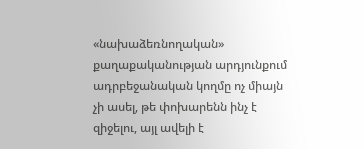«նախաձեռնողական» քաղաքականության արդյունքում ադրբեջանական կողմը ոչ միայն չի ասել, թե փոխարենն ինչ է զիջելու, այլ ավելի է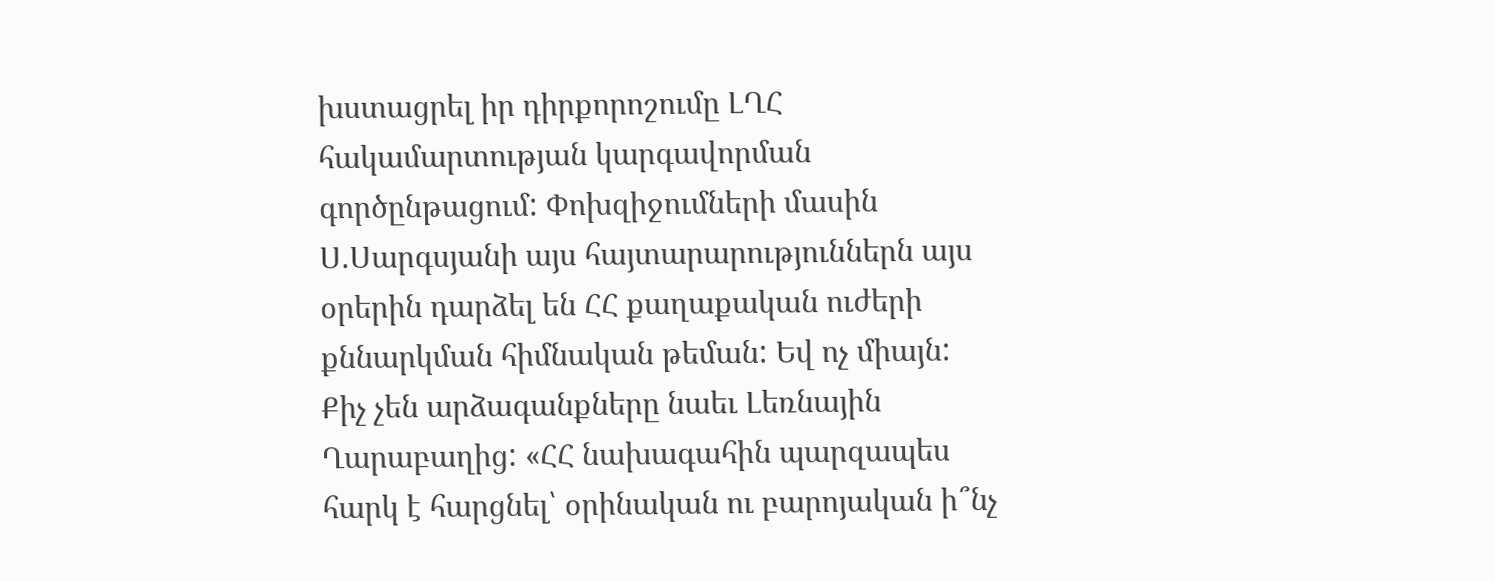խստացրել իր դիրքորոշումը ԼՂՀ հակամարտության կարգավորման գործընթացում: Փոխզիջումների մասին Ս.Սարգսյանի այս հայտարարություններն այս օրերին դարձել են ՀՀ քաղաքական ուժերի քննարկման հիմնական թեման: Եվ ոչ միայն: Քիչ չեն արձագանքները նաեւ Լեռնային Ղարաբաղից: «ՀՀ նախագահին պարզապես հարկ է հարցնել՝ օրինական ու բարոյական ի՞նչ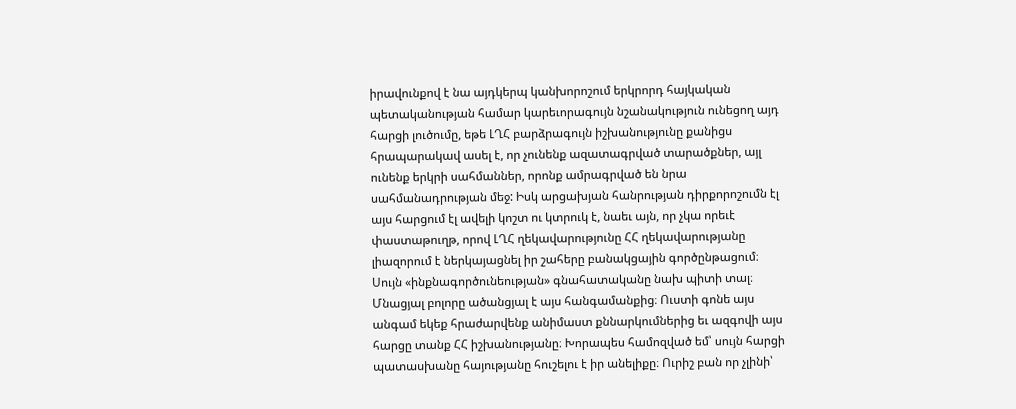իրավունքով է նա այդկերպ կանխորոշում երկրորդ հայկական պետականության համար կարեւորագույն նշանակություն ունեցող այդ հարցի լուծումը, եթե ԼՂՀ բարձրագույն իշխանությունը քանիցս հրապարակավ ասել է, որ չունենք ազատագրված տարածքներ, այլ ունենք երկրի սահմաններ, որոնք ամրագրված են նրա սահմանադրության մեջ: Իսկ արցախյան հանրության դիրքորոշումն էլ այս հարցում էլ ավելի կոշտ ու կտրուկ է, նաեւ այն, որ չկա որեւէ փաստաթուղթ, որով ԼՂՀ ղեկավարությունը ՀՀ ղեկավարությանը լիազորում է ներկայացնել իր շահերը բանակցային գործընթացում։ Սույն «ինքնագործունեության» գնահատականը նախ պիտի տալ։ Մնացյալ բոլորը ածանցյալ է այս հանգամանքից։ Ուստի գոնե այս անգամ եկեք հրաժարվենք անիմաստ քննարկումներից եւ ազգովի այս հարցը տանք ՀՀ իշխանությանը։ Խորապես համոզված եմ՝ սույն հարցի պատասխանը հայությանը հուշելու է իր անելիքը։ Ուրիշ բան որ չլինի՝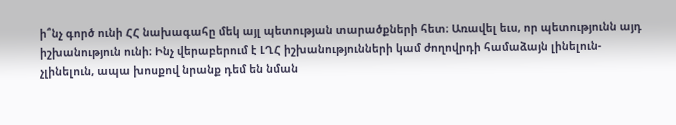ի՞նչ գործ ունի ՀՀ նախագահը մեկ այլ պետության տարածքների հետ։ Առավել եւս, որ պետությունն այդ իշխանություն ունի։ Ինչ վերաբերում է ԼՂՀ իշխանությունների կամ ժողովրդի համաձայն լինելուն-չլինելուն, ապա խոսքով նրանք դեմ են նման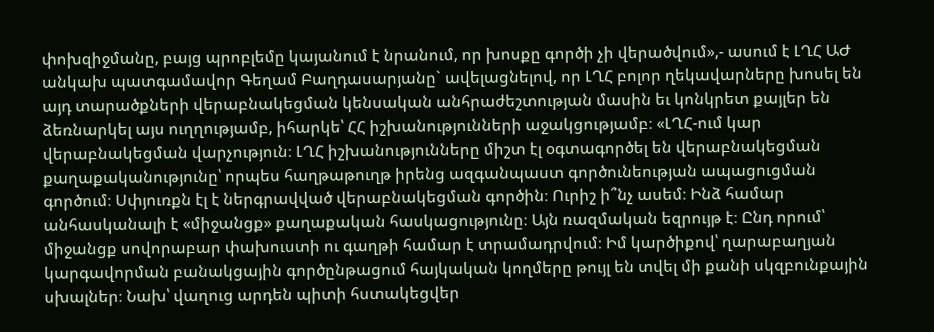փոխզիջմանը, բայց պրոբլեմը կայանում է նրանում, որ խոսքը գործի չի վերածվում»,- ասում է ԼՂՀ ԱԺ անկախ պատգամավոր Գեղամ Բաղդասարյանը` ավելացնելով, որ ԼՂՀ բոլոր ղեկավարները խոսել են այդ տարածքների վերաբնակեցման կենսական անհրաժեշտության մասին եւ կոնկրետ քայլեր են ձեռնարկել այս ուղղությամբ, իհարկե՝ ՀՀ իշխանությունների աջակցությամբ։ «ԼՂՀ-ում կար վերաբնակեցման վարչություն։ ԼՂՀ իշխանությունները միշտ էլ օգտագործել են վերաբնակեցման քաղաքականությունը՝ որպես հաղթաթուղթ իրենց ազգանպաստ գործունեության ապացուցման գործում։ Սփյուռքն էլ է ներգրավված վերաբնակեցման գործին։ Ուրիշ ի՞նչ ասեմ։ Ինձ համար անհասկանալի է «միջանցք» քաղաքական հասկացությունը։ Այն ռազմական եզրույթ է։ Ընդ որում՝ միջանցք սովորաբար փախուստի ու գաղթի համար է տրամադրվում։ Իմ կարծիքով՝ ղարաբաղյան կարգավորման բանակցային գործընթացում հայկական կողմերը թույլ են տվել մի քանի սկզբունքային սխալներ։ Նախ՝ վաղուց արդեն պիտի հստակեցվեր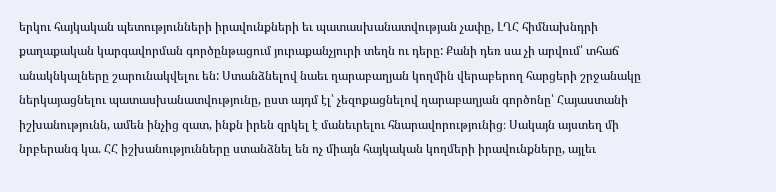երկու հայկական պետությունների իրավունքների եւ պատասխանատվության չափը, ԼՂՀ հիմնախնդրի քաղաքական կարգավորման գործընթացում յուրաքանչյուրի տեղն ու դերը: Քանի դեռ սա չի արվում՝ տհաճ անակնկալները շարունակվելու են: Ստանձնելով նաեւ ղարաբաղյան կողմին վերաբերող հարցերի շրջանակը ներկայացնելու պատասխանատվությունը, ըստ այդմ էլ՝ չեզոքացնելով ղարաբաղյան գործոնը՝ Հայաստանի իշխանությունն, ամեն ինչից զատ, ինքն իրեն զրկել է մանեւրելու հնարավորությունից։ Սակայն այստեղ մի նրբերանգ կա. ՀՀ իշխանությունները ստանձնել են ոչ միայն հայկական կողմերի իրավունքները, այլեւ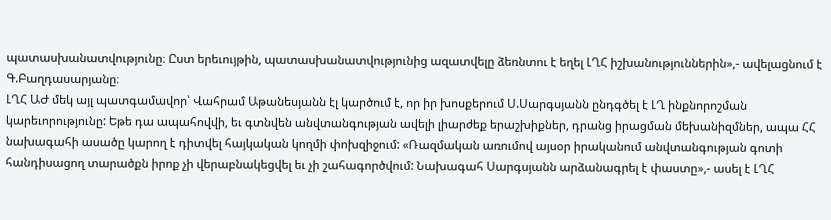պատասխանատվությունը։ Ըստ երեւույթին, պատասխանատվությունից ազատվելը ձեռնտու է եղել ԼՂՀ իշխանություններին»,- ավելացնում է Գ.Բաղդասարյանը։
ԼՂՀ ԱԺ մեկ այլ պատգամավոր՝ Վահրամ Աթանեսյանն էլ կարծում է, որ իր խոսքերում Ս.Սարգսյանն ընդգծել է ԼՂ ինքնորոշման կարեւորությունը: Եթե դա ապահովվի, եւ գտնվեն անվտանգության ավելի լիարժեք երաշխիքներ, դրանց իրացման մեխանիզմներ, ապա ՀՀ նախագահի ասածը կարող է դիտվել հայկական կողմի փոխզիջում: «Ռազմական առումով այսօր իրականում անվտանգության գոտի հանդիսացող տարածքն իրոք չի վերաբնակեցվել եւ չի շահագործվում: Նախագահ Սարգսյանն արձանագրել է փաստը»,- ասել է ԼՂՀ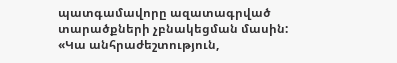պատգամավորը ազատագրված տարածքների չբնակեցման մասին: «Կա անհրաժեշտություն,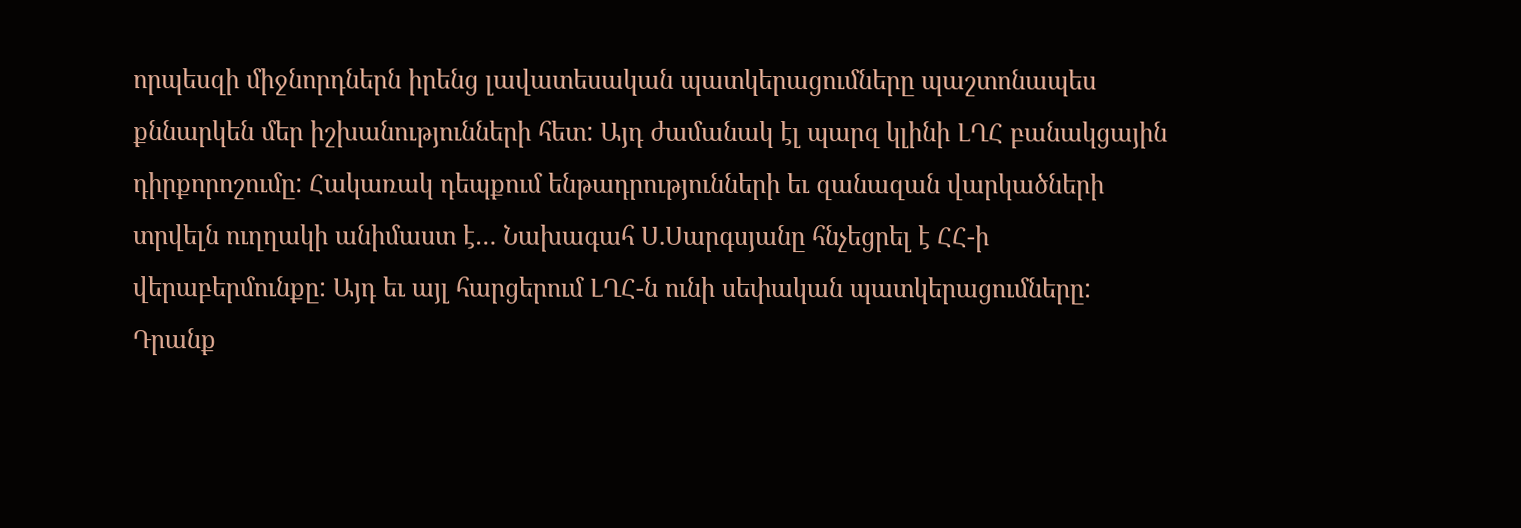որպեսզի միջնորդներն իրենց լավատեսական պատկերացումները պաշտոնապես քննարկեն մեր իշխանությունների հետ: Այդ ժամանակ էլ պարզ կլինի ԼՂՀ բանակցային դիրքորոշումը: Հակառակ դեպքում ենթադրությունների եւ զանազան վարկածների տրվելն ուղղակի անիմաստ է… Նախագահ Ս.Սարգսյանը հնչեցրել է ՀՀ-ի վերաբերմունքը: Այդ եւ այլ հարցերում ԼՂՀ-ն ունի սեփական պատկերացումները: Դրանք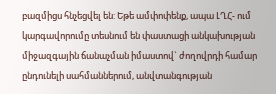բազմիցս հնչեցվել են: Եթե ամփոփենք, ապա ԼՂՀ- ում կարգավորումը տեսնում են փաստացի անկախության միջազգային ճանաչման իմաստով` ժողովրդի համար ընդունելի սահմաններում, անվտանգության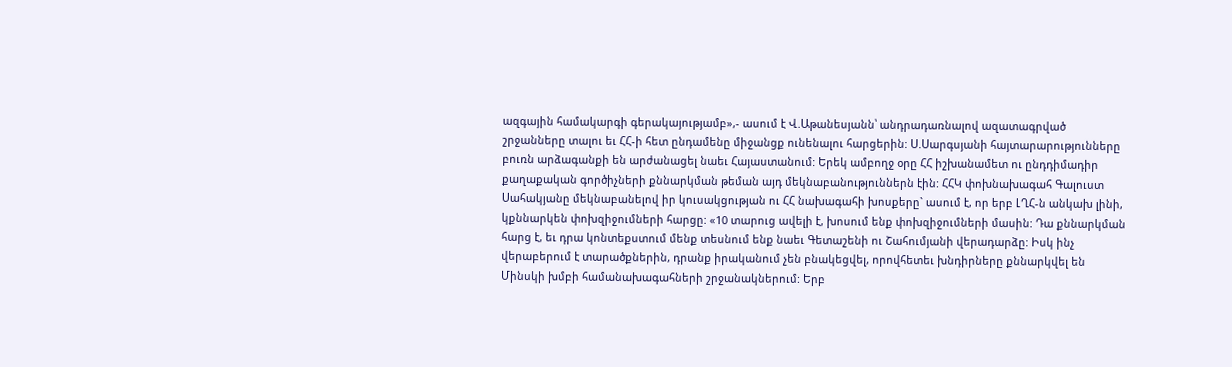ազգային համակարգի գերակայությամբ»,- ասում է Վ.Աթանեսյանն՝ անդրադառնալով ազատագրված շրջանները տալու եւ ՀՀ-ի հետ ընդամենը միջանցք ունենալու հարցերին: Ս.Սարգսյանի հայտարարությունները բուռն արձագանքի են արժանացել նաեւ Հայաստանում: Երեկ ամբողջ օրը ՀՀ իշխանամետ ու ընդդիմադիր քաղաքական գործիչների քննարկման թեման այդ մեկնաբանություններն էին: ՀՀԿ փոխնախագահ Գալուստ Սահակյանը մեկնաբանելով իր կուսակցության ու ՀՀ նախագահի խոսքերը` ասում է, որ երբ ԼՂՀ-ն անկախ լինի, կքննարկեն փոխզիջումների հարցը: «10 տարուց ավելի է, խոսում ենք փոխզիջումների մասին: Դա քննարկման հարց է, եւ դրա կոնտեքստում մենք տեսնում ենք նաեւ Գետաշենի ու Շահումյանի վերադարձը: Իսկ ինչ վերաբերում է տարածքներին, դրանք իրականում չեն բնակեցվել, որովհետեւ խնդիրները քննարկվել են Մինսկի խմբի համանախագահների շրջանակներում: Երբ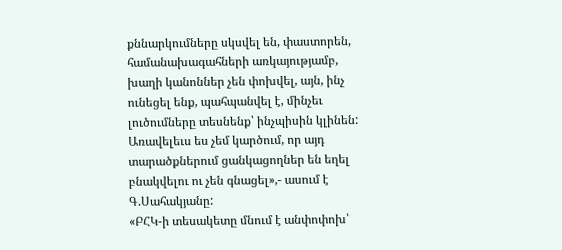քննարկումները սկսվել են, փաստորեն, համանախագահների առկայությամբ, խաղի կանոններ չեն փոխվել, այն, ինչ ունեցել ենք, պահպանվել է, մինչեւ լուծումները տեսնենք՝ ինչպիսին կլինեն: Առավելեւս ես չեմ կարծում, որ այդ տարածքներում ցանկացողներ են եղել բնակվելու ու չեն գնացել»,- ասում է Գ.Սահակյանը:
«ԲՀԿ-ի տեսակետը մնում է անփոփոխ՝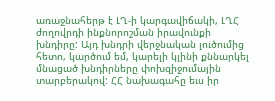առաջնահերթ է ԼՂ-ի կարգավիճակի, ԼՂՀ ժողովրդի ինքնորոշման իրավունքի խնդիրը: Այդ խնդրի վերջնական լուծումից հետո, կարծում եմ, կարելի կլինի քննարկել մնացած խնդիրները փոխզիջումային տարբերակով: ՀՀ նախագահը եւս իր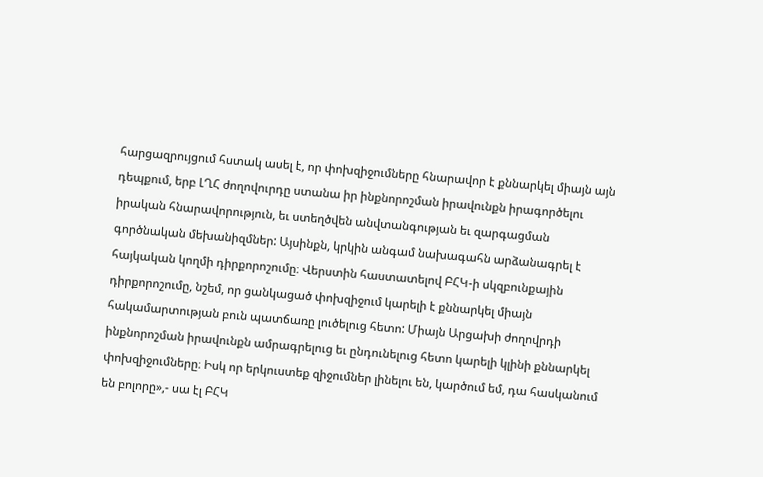հարցազրույցում հստակ ասել է, որ փոխզիջումները հնարավոր է քննարկել միայն այն դեպքում, երբ ԼՂՀ ժողովուրդը ստանա իր ինքնորոշման իրավունքն իրագործելու իրական հնարավորություն, եւ ստեղծվեն անվտանգության եւ զարգացման գործնական մեխանիզմներ: Այսինքն, կրկին անգամ նախագահն արձանագրել է հայկական կողմի դիրքորոշումը։ Վերստին հաստատելով ԲՀԿ-ի սկզբունքային դիրքորոշումը, նշեմ, որ ցանկացած փոխզիջում կարելի է քննարկել միայն հակամարտության բուն պատճառը լուծելուց հետո: Միայն Արցախի ժողովրդի ինքնորոշման իրավունքն ամրագրելուց եւ ընդունելուց հետո կարելի կլինի քննարկել փոխզիջումները։ Իսկ որ երկուստեք զիջումներ լինելու են, կարծում եմ, դա հասկանում են բոլորը»,- սա էլ ԲՀԿ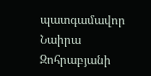պատգամավոր Նաիրա Զոհրաբյանի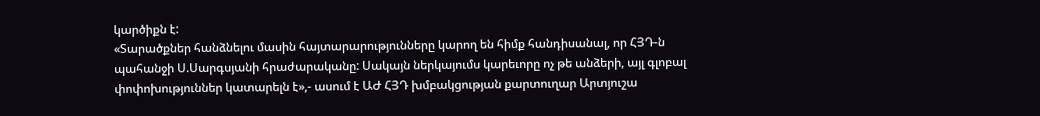կարծիքն է:
«Տարածքներ հանձնելու մասին հայտարարությունները կարող են հիմք հանդիսանալ, որ ՀՅԴ-ն պահանջի Ս.Սարգսյանի հրաժարականը: Սակայն ներկայումս կարեւորը ոչ թե անձերի, այլ գլոբալ փոփոխություններ կատարելն է»,- ասում է ԱԺ ՀՅԴ խմբակցության քարտուղար Արտյուշա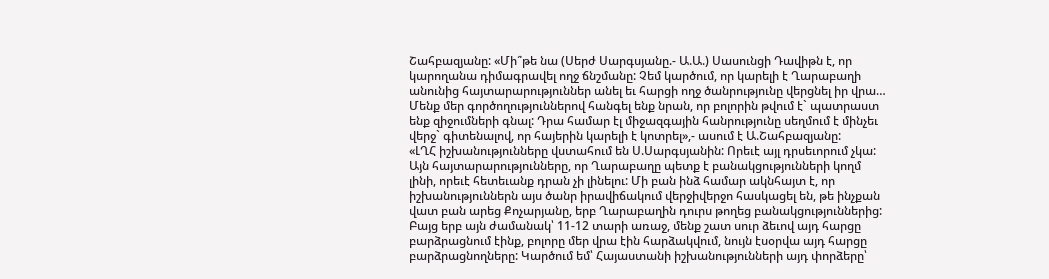Շահբազյանը: «Մի՞թե նա (Սերժ Սարգսյանը.- Ա.Ա.) Սասունցի Դավիթն է, որ կարողանա դիմագրավել ողջ ճնշմանը: Չեմ կարծում, որ կարելի է Ղարաբաղի անունից հայտարարություններ անել եւ հարցի ողջ ծանրությունը վերցնել իր վրա… Մենք մեր գործողություններով հանգել ենք նրան, որ բոլորին թվում է` պատրաստ ենք զիջումների գնալ: Դրա համար էլ միջազգային հանրությունը սեղմում է մինչեւ վերջ` գիտենալով, որ հայերին կարելի է կոտրել»,- ասում է Ա.Շահբազյանը:
«ԼՂՀ իշխանությունները վստահում են Ս.Սարգսյանին: Որեւէ այլ դրսեւորում չկա: Այն հայտարարությունները, որ Ղարաբաղը պետք է բանակցությունների կողմ լինի, որեւէ հետեւանք դրան չի լինելու: Մի բան ինձ համար ակնհայտ է, որ իշխանություններն այս ծանր իրավիճակում վերջիվերջո հասկացել են, թե ինչքան վատ բան արեց Քոչարյանը, երբ Ղարաբաղին դուրս թողեց բանակցություններից: Բայց երբ այն ժամանակ՝ 11-12 տարի առաջ, մենք շատ սուր ձեւով այդ հարցը բարձրացնում էինք, բոլորը մեր վրա էին հարձակվում, նույն էսօրվա այդ հարցը բարձրացնողները: Կարծում եմ՝ Հայաստանի իշխանությունների այդ փորձերը՝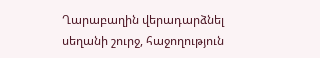Ղարաբաղին վերադարձնել սեղանի շուրջ, հաջողություն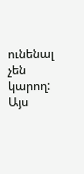ունենալ չեն կարող: Այս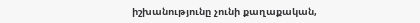իշխանությունը չունի քաղաքական,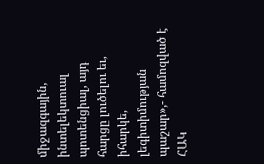միջազգային, ինտելեկտուալ պոտենցիալ, այդ հարցը լուծելու եւ, իհարկե, լեգիտիմության պաշար»,- համոզված է ՀԱԿ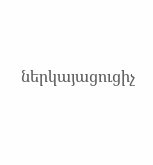ներկայացուցիչ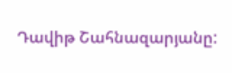Դավիթ Շահնազարյանը: